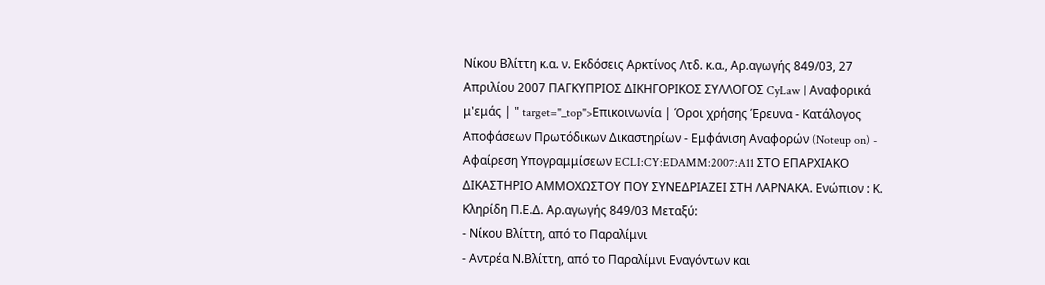Νίκου Βλίττη κ.α. ν. Εκδόσεις Αρκτίνος Λτδ. κ.α., Αρ.αγωγής 849/03, 27 Απριλίου 2007 ΠΑΓΚΥΠΡΙΟΣ ΔΙΚΗΓΟΡΙΚΟΣ ΣΥΛΛΟΓΟΣ CyLaw | Αναφορικά μ'εμάς | " target="_top">Επικοινωνία | Όροι χρήσης Έρευνα - Κατάλογος Αποφάσεων Πρωτόδικων Δικαστηρίων - Εμφάνιση Αναφορών (Noteup on) - Αφαίρεση Υπογραμμίσεων ECLI:CY:EDAMM:2007:A11 ΣΤΟ ΕΠΑΡΧΙΑΚΟ ΔΙΚΑΣΤΗΡΙΟ ΑΜΜΟΧΩΣΤΟΥ ΠΟΥ ΣΥΝΕΔΡΙΑΖΕΙ ΣΤΗ ΛΑΡΝΑΚΑ. Ενώπιον : Κ. Κληρίδη Π.Ε.Δ. Αρ.αγωγής 849/03 Μεταξύ:
- Νίκου Βλίττη, από το Παραλίμνι
- Αντρέα Ν.Βλίττη, από το Παραλίμνι Εναγόντων και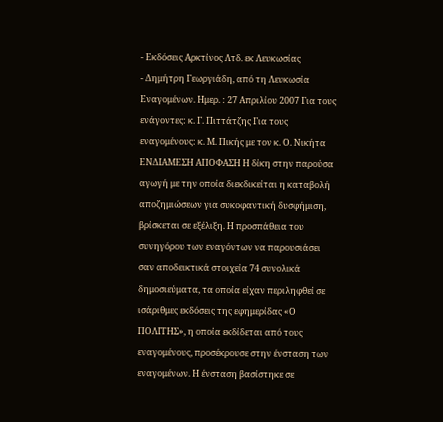- Εκδόσεις Αρκτίνος Λτδ. εκ Λευκωσίας
- Δημήτρη Γεωργιάδη, από τη Λευκωσία Εναγομένων. Ημερ. : 27 Απριλίου 2007 Για τους ενάγοντες: κ. Γ. Πιττάτζης Για τους εναγομένους: κ. Μ. Πικής με τον κ. Ο. Νικήτα ΕΝΔΙΑΜΕΣΗ ΑΠΟΦΑΣΗ Η δίκη στην παρούσα αγωγή με την οποία διεκδικείται η καταβολή αποζημιώσεων για συκοφαντική δυσφήμιση, βρίσκεται σε εξέλιξη. Η προσπάθεια του συνηγόρου των εναγόντων να παρουσιάσει σαν αποδεικτικά στοιχεία 74 συνολικά δημοσιεύματα, τα οποία είχαν περιληφθεί σε ισάριθμες εκδόσεις της εφημερίδας «Ο ΠΟΛΙΤΗΣ», η οποία εκδίδεται από τους εναγομένους, προσέκρουσε στην ένσταση των εναγομένων. Η ένσταση βασίστηκε σε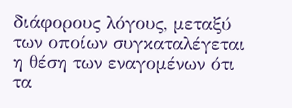διάφορους λόγους, μεταξύ των οποίων συγκαταλέγεται η θέση των εναγομένων ότι τα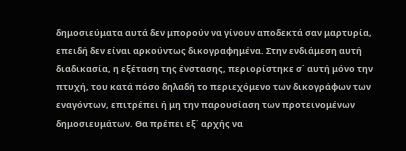δημοσιεύματα αυτά δεν μπορούν να γίνουν αποδεκτά σαν μαρτυρία, επειδή δεν είναι αρκούντως δικογραφημένα. Στην ενδιάμεση αυτή διαδικασία, η εξέταση της ένστασης, περιορίστηκε σ΄ αυτή μόνο την πτυχή, του κατά πόσο δηλαδή το περιεχόμενο των δικογράφων των εναγόντων, επιτρέπει ή μη την παρουσίαση των προτεινομένων δημοσιευμάτων. Θα πρέπει εξ΄ αρχής να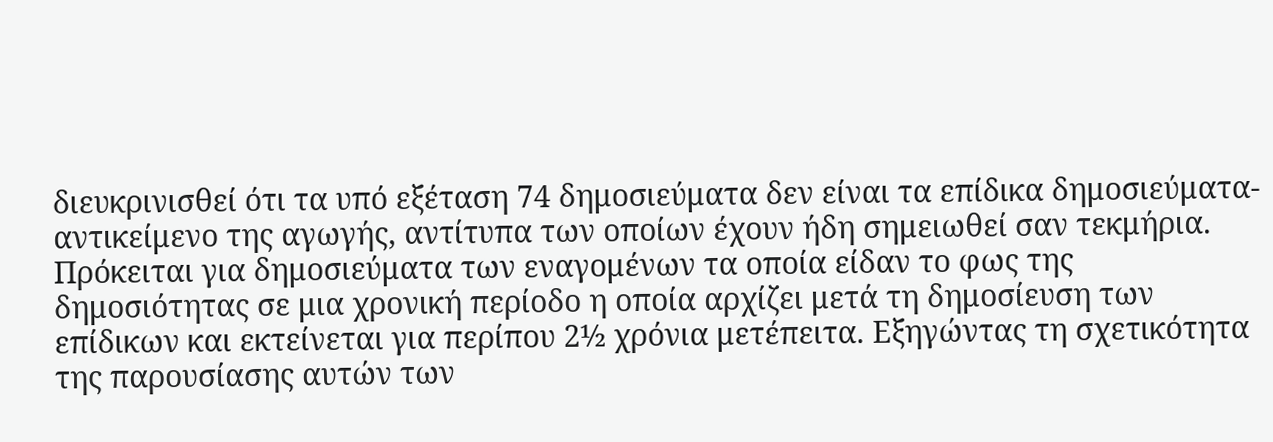διευκρινισθεί ότι τα υπό εξέταση 74 δημοσιεύματα δεν είναι τα επίδικα δημοσιεύματα-αντικείμενο της αγωγής, αντίτυπα των οποίων έχουν ήδη σημειωθεί σαν τεκμήρια. Πρόκειται για δημοσιεύματα των εναγομένων τα οποία είδαν το φως της δημοσιότητας σε μια χρονική περίοδο η οποία αρχίζει μετά τη δημοσίευση των επίδικων και εκτείνεται για περίπου 2½ χρόνια μετέπειτα. Εξηγώντας τη σχετικότητα της παρουσίασης αυτών των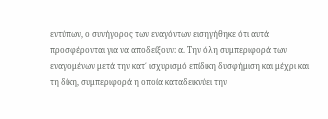εντύπων, ο συνήγορος των εναγόντων εισηγήθηκε ότι αυτά προσφέρονται για να αποδείξουν: α. Την όλη συμπεριφορά των εναγομένων μετά την κατ΄ ισχυρισμό επίδικη δυσφήμιση και μέχρι και τη δίκη, συμπεριφορά η οποία καταδεικνύει την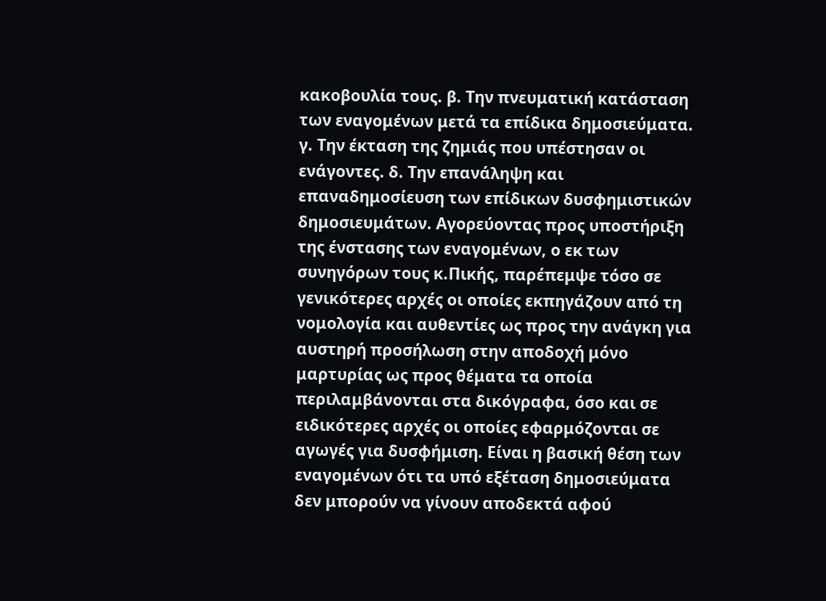κακοβουλία τους. β. Την πνευματική κατάσταση των εναγομένων μετά τα επίδικα δημοσιεύματα. γ. Την έκταση της ζημιάς που υπέστησαν οι ενάγοντες. δ. Την επανάληψη και επαναδημοσίευση των επίδικων δυσφημιστικών δημοσιευμάτων. Αγορεύοντας προς υποστήριξη της ένστασης των εναγομένων, ο εκ των συνηγόρων τους κ.Πικής, παρέπεμψε τόσο σε γενικότερες αρχές οι οποίες εκπηγάζουν από τη νομολογία και αυθεντίες ως προς την ανάγκη για αυστηρή προσήλωση στην αποδοχή μόνο μαρτυρίας ως προς θέματα τα οποία περιλαμβάνονται στα δικόγραφα, όσο και σε ειδικότερες αρχές οι οποίες εφαρμόζονται σε αγωγές για δυσφήμιση. Είναι η βασική θέση των εναγομένων ότι τα υπό εξέταση δημοσιεύματα δεν μπορούν να γίνουν αποδεκτά αφού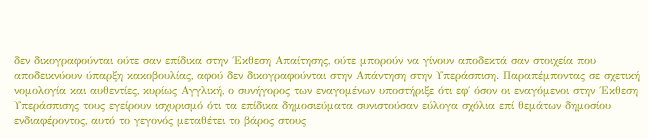δεν δικογραφούνται ούτε σαν επίδικα στην ΄Εκθεση Απαίτησης, ούτε μπορούν να γίνουν αποδεκτά σαν στοιχεία που αποδεικνύουν ύπαρξη κακοβουλίας, αφού δεν δικογραφούνται στην Απάντηση στην Υπεράσπιση. Παραπέμποντας σε σχετική νομολογία και αυθεντίες, κυρίως Αγγλική, ο συνήγορος των εναγομένων υποστήριξε ότι εφ΄ όσον οι εναγόμενοι στην ΄Εκθεση Υπεράσπισης τους εγείρουν ισχυρισμό ότι τα επίδικα δημοσιεύματα συνιστούσαν εύλογα σχόλια επί θεμάτων δημοσίου ενδιαφέροντος, αυτό το γεγονός μεταθέτει το βάρος στους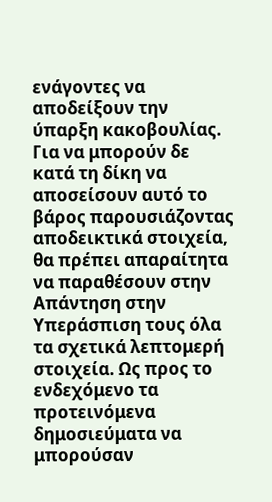ενάγοντες να αποδείξουν την ύπαρξη κακοβουλίας. Για να μπορούν δε κατά τη δίκη να αποσείσουν αυτό το βάρος παρουσιάζοντας αποδεικτικά στοιχεία, θα πρέπει απαραίτητα να παραθέσουν στην Απάντηση στην Υπεράσπιση τους όλα τα σχετικά λεπτομερή στοιχεία. Ως προς το ενδεχόμενο τα προτεινόμενα δημοσιεύματα να μπορούσαν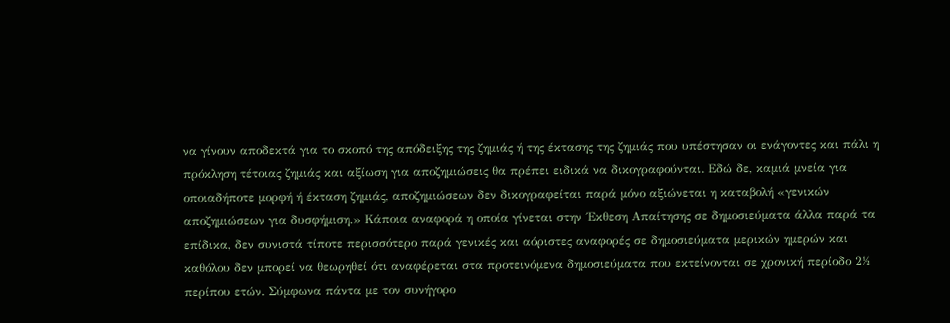να γίνουν αποδεκτά για το σκοπό της απόδειξης της ζημιάς ή της έκτασης της ζημιάς που υπέστησαν οι ενάγοντες και πάλι η πρόκληση τέτοιας ζημιάς και αξίωση για αποζημιώσεις θα πρέπει ειδικά να δικογραφούνται. Εδώ δε, καμιά μνεία για οποιαδήποτε μορφή ή έκταση ζημιάς, αποζημιώσεων δεν δικογραφείται παρά μόνο αξιώνεται η καταβολή «γενικών αποζημιώσεων για δυσφήμιση.» Κάποια αναφορά η οποία γίνεται στην ΄Εκθεση Απαίτησης σε δημοσιεύματα άλλα παρά τα επίδικα, δεν συνιστά τίποτε περισσότερο παρά γενικές και αόριστες αναφορές σε δημοσιεύματα μερικών ημερών και καθόλου δεν μπορεί να θεωρηθεί ότι αναφέρεται στα προτεινόμενα δημοσιεύματα που εκτείνονται σε χρονική περίοδο 2½ περίπου ετών. Σύμφωνα πάντα με τον συνήγορο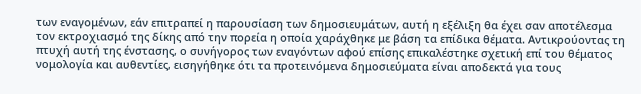των εναγομένων, εάν επιτραπεί η παρουσίαση των δημοσιευμάτων, αυτή η εξέλιξη θα έχει σαν αποτέλεσμα τον εκτροχιασμό της δίκης από την πορεία η οποία χαράχθηκε με βάση τα επίδικα θέματα. Αντικρούοντας τη πτυχή αυτή της ένστασης, ο συνήγορος των εναγόντων αφού επίσης επικαλέστηκε σχετική επί του θέματος νομολογία και αυθεντίες, εισηγήθηκε ότι τα προτεινόμενα δημοσιεύματα είναι αποδεκτά για τους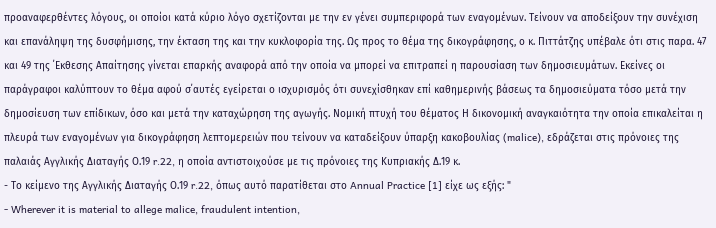προαναφερθέντες λόγους, οι οποίοι κατά κύριο λόγο σχετίζονται με την εν γένει συμπεριφορά των εναγομένων. Τείνουν να αποδείξουν την συνέχιση και επανάληψη της δυσφήμισης, την έκταση της και την κυκλοφορία της. Ως προς το θέμα της δικογράφησης, ο κ. Πιττάτζης υπέβαλε ότι στις παρα. 47 και 49 της ΄Εκθεσης Απαίτησης γίνεται επαρκής αναφορά από την οποία να μπορεί να επιτραπεί η παρουσίαση των δημοσιευμάτων. Εκείνες οι παράγραφοι καλύπτουν το θέμα αφού σ΄αυτές εγείρεται ο ισχυρισμός ότι συνεχίσθηκαν επί καθημερινής βάσεως τα δημοσιεύματα τόσο μετά την δημοσίευση των επίδικων, όσο και μετά την καταχώρηση της αγωγής. Νομική πτυχή του θέματος Η δικονομική αναγκαιότητα την οποία επικαλείται η πλευρά των εναγομένων για δικογράφηση λεπτομερειών που τείνουν να καταδείξουν ύπαρξη κακοβουλίας (malice), εδράζεται στις πρόνοιες της παλαιάς Αγγλικής Διαταγής Ο.19 r.22, η οποία αντιστοιχούσε με τις πρόνοιες της Κυπριακής Δ.19 κ.
- Το κείμενο της Αγγλικής Διαταγής Ο.19 r.22, όπως αυτό παρατίθεται στο Annual Practice [1] είχε ως εξής: "
- Wherever it is material to allege malice, fraudulent intention,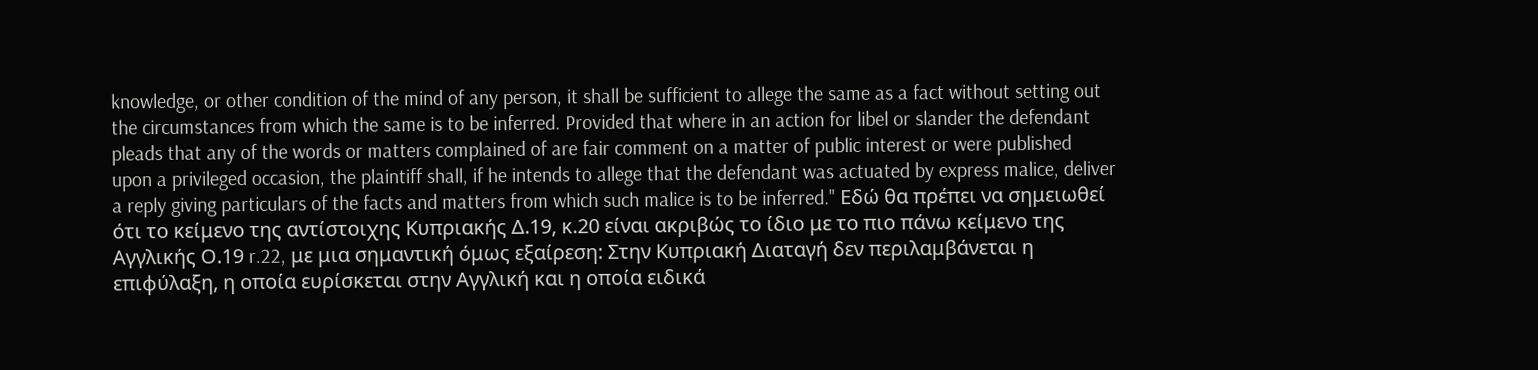knowledge, or other condition of the mind of any person, it shall be sufficient to allege the same as a fact without setting out the circumstances from which the same is to be inferred. Provided that where in an action for libel or slander the defendant pleads that any of the words or matters complained of are fair comment on a matter of public interest or were published upon a privileged occasion, the plaintiff shall, if he intends to allege that the defendant was actuated by express malice, deliver a reply giving particulars of the facts and matters from which such malice is to be inferred." Eδώ θα πρέπει να σημειωθεί ότι το κείμενο της αντίστοιχης Κυπριακής Δ.19, κ.20 είναι ακριβώς το ίδιο με το πιο πάνω κείμενο της Αγγλικής Ο.19 r.22, με μια σημαντική όμως εξαίρεση: Στην Κυπριακή Διαταγή δεν περιλαμβάνεται η επιφύλαξη, η οποία ευρίσκεται στην Αγγλική και η οποία ειδικά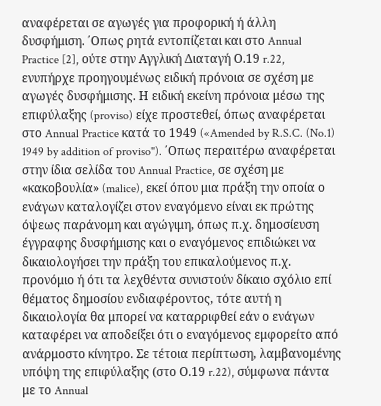αναφέρεται σε αγωγές για προφορική ή άλλη δυσφήμιση. ΄Οπως ρητά εντοπίζεται και στο Annual Practice [2], ούτε στην Αγγλική Διαταγή Ο.19 r.22, ενυπήρχε προηγουμένως ειδική πρόνοια σε σχέση με αγωγές δυσφήμισης. Η ειδική εκείνη πρόνοια μέσω της επιφύλαξης (proviso) είχε προστεθεί, όπως αναφέρεται στο Annual Practice κατά το 1949 («Amended by R.S.C. (No.1) 1949 by addition of proviso"). ΄Οπως περαιτέρω αναφέρεται στην ίδια σελίδα του Annual Practice, σε σχέση με «κακοβουλία» (malice), εκεί όπου μια πράξη την οποία ο ενάγων καταλογίζει στον εναγόμενο είναι εκ πρώτης όψεως παράνομη και αγώγιμη, όπως π.χ. δημοσίευση έγγραφης δυσφήμισης και ο εναγόμενος επιδιώκει να δικαιολογήσει την πράξη του επικαλούμενος π.χ. προνόμιο ή ότι τα λεχθέντα συνιστούν δίκαιο σχόλιο επί θέματος δημοσίου ενδιαφέροντος, τότε αυτή η δικαιολογία θα μπορεί να καταρριφθεί εάν ο ενάγων καταφέρει να αποδείξει ότι ο εναγόμενος εμφορείτο από ανάρμοστο κίνητρο. Σε τέτοια περίπτωση, λαμβανομένης υπόψη της επιφύλαξης (στο Ο.19 r.22), σύμφωνα πάντα με το Annual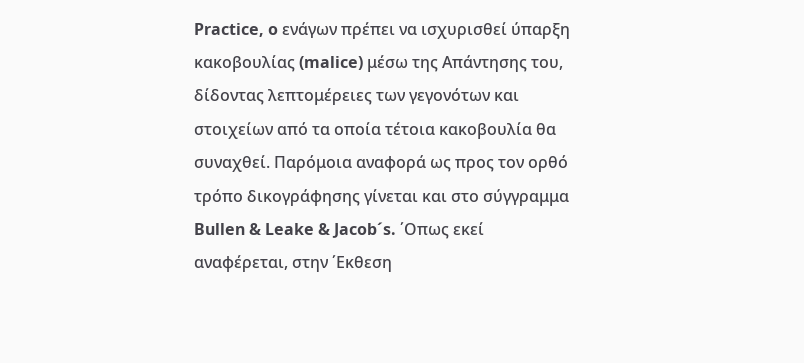Practice, o ενάγων πρέπει να ισχυρισθεί ύπαρξη κακοβουλίας (malice) μέσω της Απάντησης του, δίδοντας λεπτομέρειες των γεγονότων και στοιχείων από τα οποία τέτοια κακοβουλία θα συναχθεί. Παρόμοια αναφορά ως προς τον ορθό τρόπο δικογράφησης γίνεται και στο σύγγραμμα Bullen & Leake & Jacob´s. ΄Οπως εκεί αναφέρεται, στην ΄Εκθεση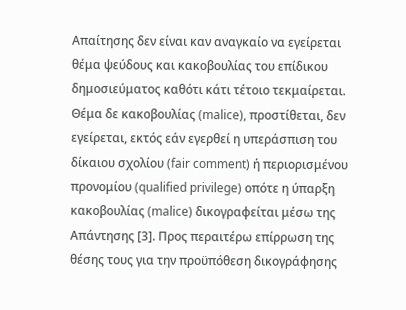Απαίτησης δεν είναι καν αναγκαίο να εγείρεται θέμα ψεύδους και κακοβουλίας του επίδικου δημοσιεύματος καθότι κάτι τέτοιο τεκμαίρεται. Θέμα δε κακοβουλίας (malice), προστίθεται, δεν εγείρεται, εκτός εάν εγερθεί η υπεράσπιση του δίκαιου σχολίου (fair comment) ή περιορισμένου προνομίου (qualified privilege) οπότε η ύπαρξη κακοβουλίας (malice) δικογραφείται μέσω της Απάντησης [3]. Προς περαιτέρω επίρρωση της θέσης τους για την προϋπόθεση δικογράφησης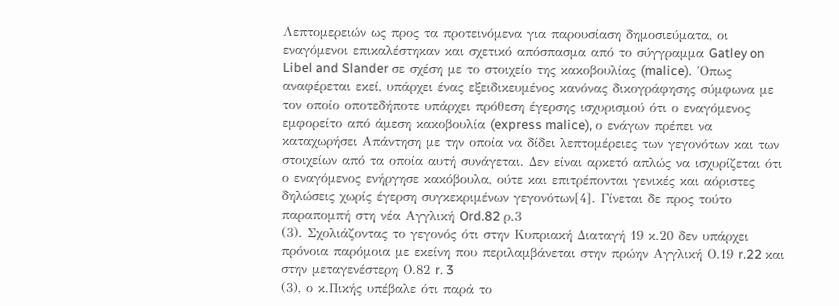Λεπτομερειών ως προς τα προτεινόμενα για παρουσίαση δημοσιεύματα, οι εναγόμενοι επικαλέστηκαν και σχετικό απόσπασμα από το σύγγραμμα Gatley on Libel and Slander σε σχέση με το στοιχείο της κακοβουλίας (malice). ´Οπως αναφέρεται εκεί, υπάρχει ένας εξειδικευμένος κανόνας δικογράφησης σύμφωνα με τον οποίο οποτεδήποτε υπάρχει πρόθεση έγερσης ισχυρισμού ότι ο εναγόμενος εμφορείτο από άμεση κακοβουλία (express malice), ο ενάγων πρέπει να καταχωρήσει Απάντηση με την οποία να δίδει λεπτομέρειες των γεγονότων και των στοιχείων από τα οποία αυτή συνάγεται. Δεν είναι αρκετό απλώς να ισχυρίζεται ότι ο εναγόμενος ενήργησε κακόβουλα, ούτε και επιτρέπονται γενικές και αόριστες δηλώσεις χωρίς έγερση συγκεκριμένων γεγονότων[4]. Γίνεται δε προς τούτο παραπομπή στη νέα Αγγλική Ord.82 ρ.3
(3). Σχολιάζοντας το γεγονός ότι στην Κυπριακή Διαταγή 19 κ.20 δεν υπάρχει πρόνοια παρόμοια με εκείνη που περιλαμβάνεται στην πρώην Αγγλική Ο.19 r.22 και στην μεταγενέστερη Ο.82 r. 3
(3), ο κ.Πικής υπέβαλε ότι παρά το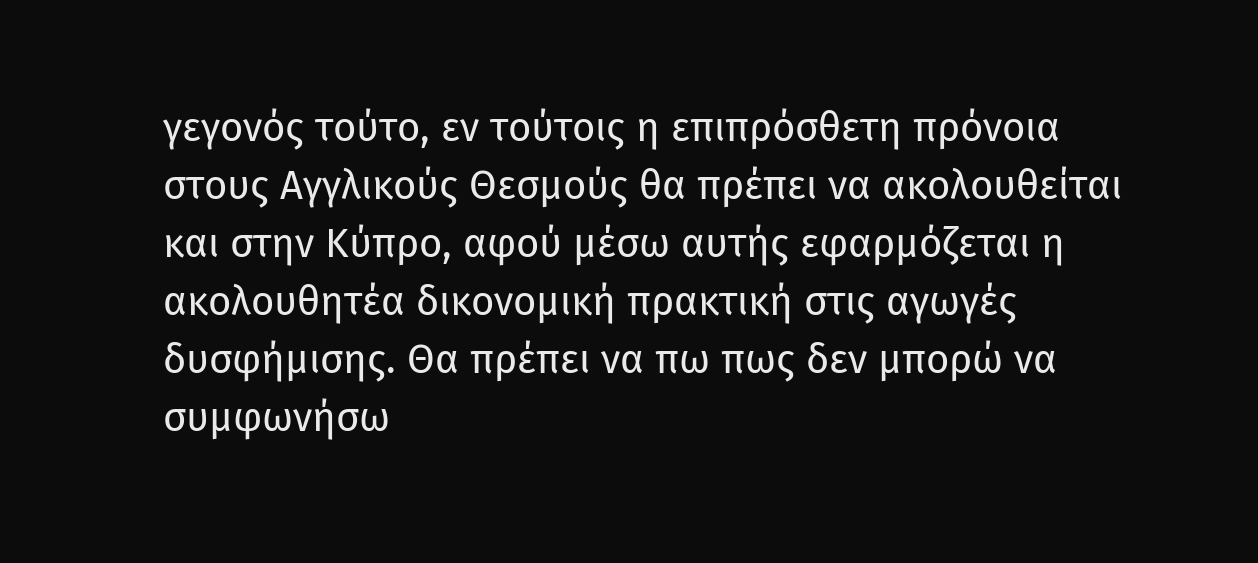γεγονός τούτο, εν τούτοις η επιπρόσθετη πρόνοια στους Αγγλικούς Θεσμούς θα πρέπει να ακολουθείται και στην Κύπρο, αφού μέσω αυτής εφαρμόζεται η ακολουθητέα δικονομική πρακτική στις αγωγές δυσφήμισης. Θα πρέπει να πω πως δεν μπορώ να συμφωνήσω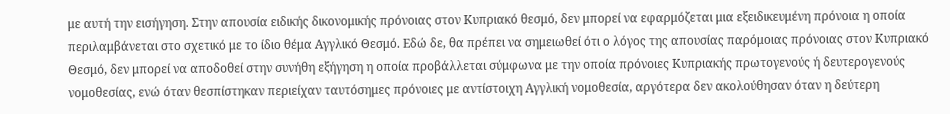με αυτή την εισήγηση. Στην απουσία ειδικής δικονομικής πρόνοιας στον Κυπριακό θεσμό, δεν μπορεί να εφαρμόζεται μια εξειδικευμένη πρόνοια η οποία περιλαμβάνεται στο σχετικό με το ίδιο θέμα Αγγλικό Θεσμό. Εδώ δε, θα πρέπει να σημειωθεί ότι ο λόγος της απουσίας παρόμοιας πρόνοιας στον Κυπριακό Θεσμό, δεν μπορεί να αποδοθεί στην συνήθη εξήγηση η οποία προβάλλεται σύμφωνα με την οποία πρόνοιες Κυπριακής πρωτογενούς ή δευτερογενούς νομοθεσίας, ενώ όταν θεσπίστηκαν περιείχαν ταυτόσημες πρόνοιες με αντίστοιχη Αγγλική νομοθεσία, αργότερα δεν ακολούθησαν όταν η δεύτερη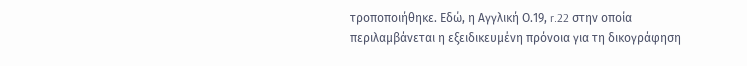τροποποιήθηκε. Εδώ, η Αγγλική Ο.19, r.22 στην οποία περιλαμβάνεται η εξειδικευμένη πρόνοια για τη δικογράφηση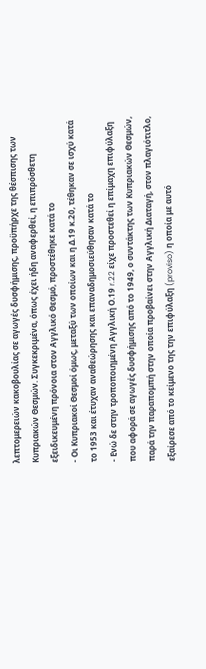λεπτομερειών κακοβουλίας σε αγωγές δυσφήμισης, προϋπήρχε της θέσπισης των Κυπριακών Θεσμών. Συγκεκριμένα, όπως έχει ήδη αναφερθεί, η επιπρόσθετη εξειδικευμένη πρόνοια στον Αγγλικό Θεσμό, προστέθηκε κατά το
- Οι Κυπριακοί Θεσμοί όμως, μεταξύ των οποίων και η Δ.19 κ.20, τέθηκαν σε ισχύ κατά το 1953 και έτυχαν αναθεώρησης και επαναδημοσιεύθησαν κατά το
- Ενώ δε στην τροποποιημένη Αγγλική Ο.19 r.22 είχε προστεθεί η επίμαχη επιφύλαξη που αφορά σε αγωγές δυσφήμισης από το 1949, ο συντάκτης των Κυπριακών Θεσμών, παρά την παραπομπή στην οποία προβαίνει στην Αγγλική Διαταγή, στον πλαγιότιτλο, εξαίρεσε από το κείμενο της την επιφύλαξη (proviso) η οποία με αυτό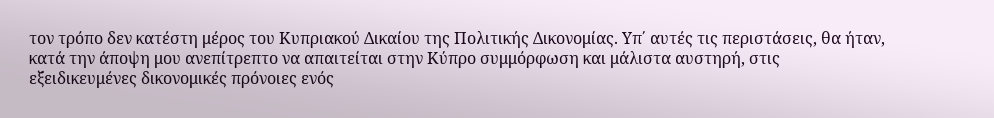τον τρόπο δεν κατέστη μέρος του Κυπριακού Δικαίου της Πολιτικής Δικονομίας. Υπ΄ αυτές τις περιστάσεις, θα ήταν, κατά την άποψη μου ανεπίτρεπτο να απαιτείται στην Κύπρο συμμόρφωση και μάλιστα αυστηρή, στις εξειδικευμένες δικονομικές πρόνοιες ενός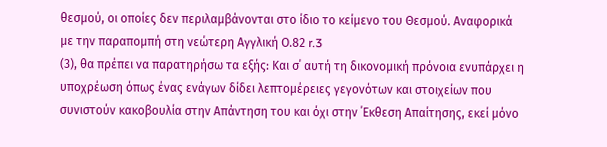θεσμού, οι οποίες δεν περιλαμβάνονται στο ίδιο το κείμενο του Θεσμού. Αναφορικά με την παραπομπή στη νεώτερη Αγγλική Ο.82 r.3
(3), θα πρέπει να παρατηρήσω τα εξής: Και σ΄ αυτή τη δικονομική πρόνοια ενυπάρχει η υποχρέωση όπως ένας ενάγων δίδει λεπτομέρειες γεγονότων και στοιχείων που συνιστούν κακοβουλία στην Απάντηση του και όχι στην ΄Εκθεση Απαίτησης, εκεί μόνο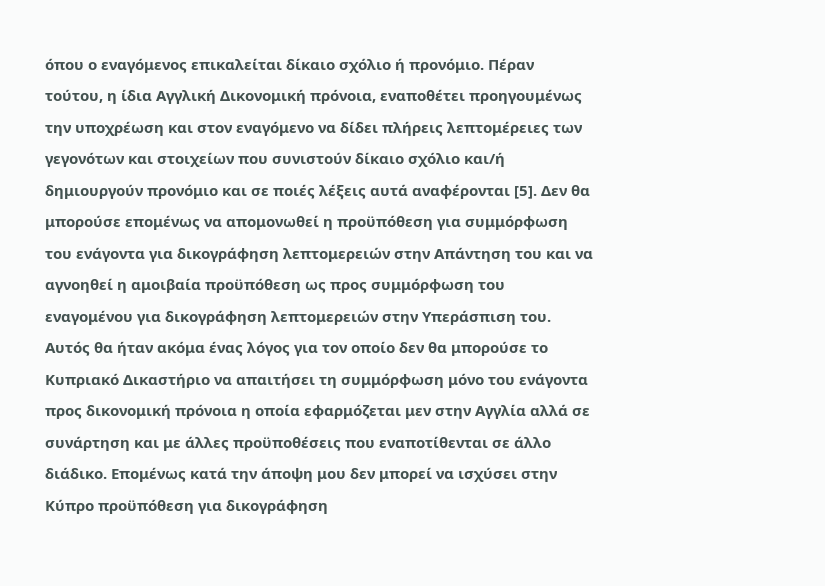όπου ο εναγόμενος επικαλείται δίκαιο σχόλιο ή προνόμιο. Πέραν τούτου, η ίδια Αγγλική Δικονομική πρόνοια, εναποθέτει προηγουμένως την υποχρέωση και στον εναγόμενο να δίδει πλήρεις λεπτομέρειες των γεγονότων και στοιχείων που συνιστούν δίκαιο σχόλιο και/ή δημιουργούν προνόμιο και σε ποιές λέξεις αυτά αναφέρονται [5]. Δεν θα μπορούσε επομένως να απομονωθεί η προϋπόθεση για συμμόρφωση του ενάγοντα για δικογράφηση λεπτομερειών στην Απάντηση του και να αγνοηθεί η αμοιβαία προϋπόθεση ως προς συμμόρφωση του εναγομένου για δικογράφηση λεπτομερειών στην Υπεράσπιση του. Αυτός θα ήταν ακόμα ένας λόγος για τον οποίο δεν θα μπορούσε το Κυπριακό Δικαστήριο να απαιτήσει τη συμμόρφωση μόνο του ενάγοντα προς δικονομική πρόνοια η οποία εφαρμόζεται μεν στην Αγγλία αλλά σε συνάρτηση και με άλλες προϋποθέσεις που εναποτίθενται σε άλλο διάδικο. Επομένως κατά την άποψη μου δεν μπορεί να ισχύσει στην Κύπρο προϋπόθεση για δικογράφηση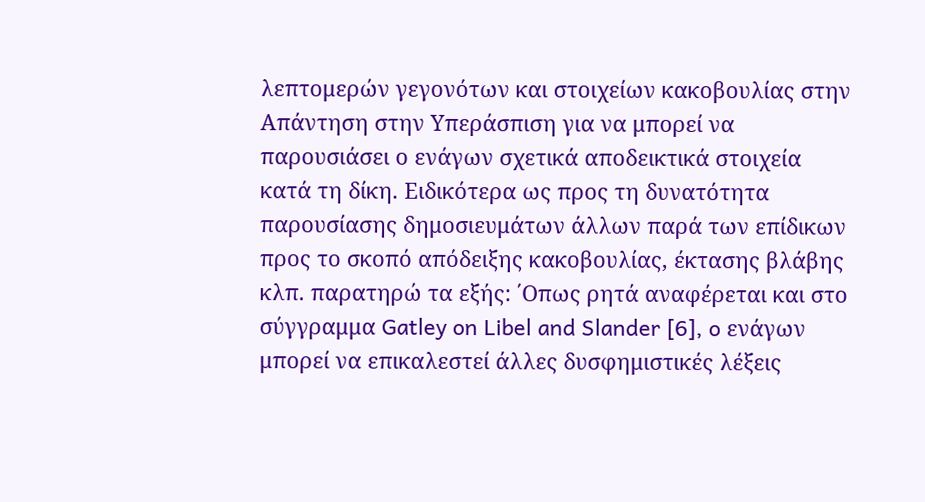λεπτομερών γεγονότων και στοιχείων κακοβουλίας στην Απάντηση στην Υπεράσπιση για να μπορεί να παρουσιάσει ο ενάγων σχετικά αποδεικτικά στοιχεία κατά τη δίκη. Ειδικότερα ως προς τη δυνατότητα παρουσίασης δημοσιευμάτων άλλων παρά των επίδικων προς το σκοπό απόδειξης κακοβουλίας, έκτασης βλάβης κλπ. παρατηρώ τα εξής: ΄Οπως ρητά αναφέρεται και στο σύγγραμμα Gatley on Libel and Slander [6], o ενάγων μπορεί να επικαλεστεί άλλες δυσφημιστικές λέξεις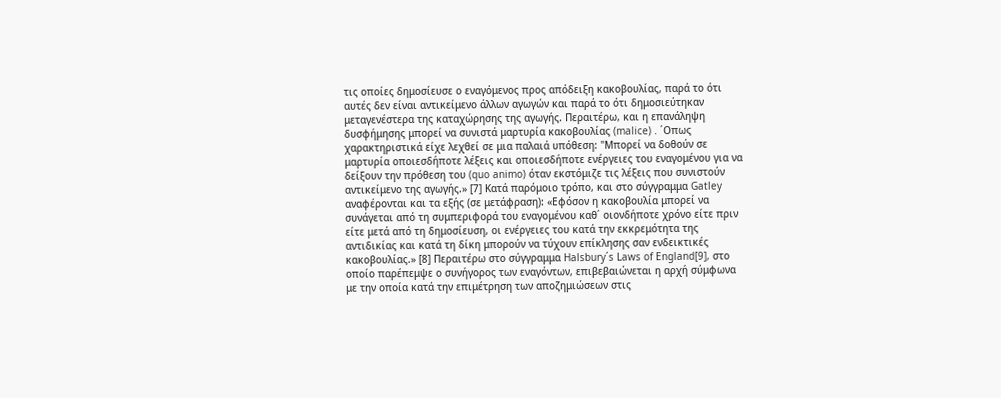τις οποίες δημοσίευσε ο εναγόμενος προς απόδειξη κακοβουλίας, παρά το ότι αυτές δεν είναι αντικείμενο άλλων αγωγών και παρά το ότι δημοσιεύτηκαν μεταγενέστερα της καταχώρησης της αγωγής. Περαιτέρω, και η επανάληψη δυσφήμησης μπορεί να συνιστά μαρτυρία κακοβουλίας (malice) . ΄Οπως χαρακτηριστικά είχε λεχθεί σε μια παλαιά υπόθεση: "Μπορεί να δοθούν σε μαρτυρία οποιεσδήποτε λέξεις και οποιεσδήποτε ενέργειες του εναγομένου για να δείξουν την πρόθεση του (quo animo) όταν εκστόμιζε τις λέξεις που συνιστούν αντικείμενο της αγωγής.» [7] Κατά παρόμοιο τρόπο, και στο σύγγραμμα Gatley αναφέρονται και τα εξής (σε μετάφραση): «Εφόσον η κακοβουλία μπορεί να συνάγεται από τη συμπεριφορά του εναγομένου καθ΄ οιονδήποτε χρόνο είτε πριν είτε μετά από τη δημοσίευση, οι ενέργειες του κατά την εκκρεμότητα της αντιδικίας και κατά τη δίκη μπορούν να τύχουν επίκλησης σαν ενδεικτικές κακοβουλίας.» [8] Περαιτέρω στο σύγγραμμα Halsbury´s Laws of England[9], στο οποίο παρέπεμψε ο συνήγορος των εναγόντων, επιβεβαιώνεται η αρχή σύμφωνα με την οποία κατά την επιμέτρηση των αποζημιώσεων στις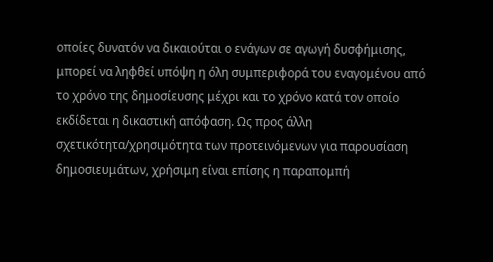οποίες δυνατόν να δικαιούται ο ενάγων σε αγωγή δυσφήμισης, μπορεί να ληφθεί υπόψη η όλη συμπεριφορά του εναγομένου από το χρόνο της δημοσίευσης μέχρι και το χρόνο κατά τον οποίο εκδίδεται η δικαστική απόφαση. Ως προς άλλη σχετικότητα/χρησιμότητα των προτεινόμενων για παρουσίαση δημοσιευμάτων, χρήσιμη είναι επίσης η παραπομπή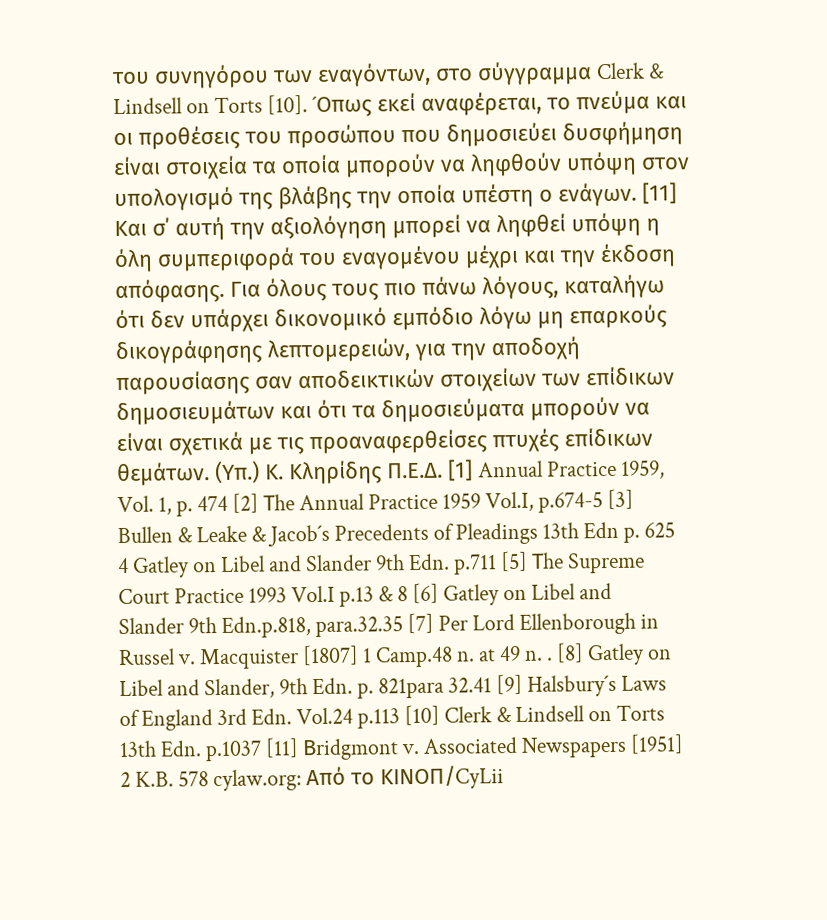του συνηγόρου των εναγόντων, στο σύγγραμμα Clerk & Lindsell on Torts [10]. ´Oπως εκεί αναφέρεται, το πνεύμα και οι προθέσεις του προσώπου που δημοσιεύει δυσφήμηση είναι στοιχεία τα οποία μπορούν να ληφθούν υπόψη στον υπολογισμό της βλάβης την οποία υπέστη ο ενάγων. [11] Kαι σ΄ αυτή την αξιολόγηση μπορεί να ληφθεί υπόψη η όλη συμπεριφορά του εναγομένου μέχρι και την έκδοση απόφασης. Για όλους τους πιο πάνω λόγους, καταλήγω ότι δεν υπάρχει δικονομικό εμπόδιο λόγω μη επαρκούς δικογράφησης λεπτομερειών, για την αποδοχή παρουσίασης σαν αποδεικτικών στοιχείων των επίδικων δημοσιευμάτων και ότι τα δημοσιεύματα μπορούν να είναι σχετικά με τις προαναφερθείσες πτυχές επίδικων θεμάτων. (Υπ.) Κ. Κληρίδης Π.Ε.Δ. [1] Annual Practice 1959, Vol. 1, p. 474 [2] Τhe Annual Practice 1959 Vol.I, p.674-5 [3] Bullen & Leake & Jacob´s Precedents of Pleadings 13th Edn p. 625 4 Gatley on Libel and Slander 9th Edn. p.711 [5] Τhe Supreme Court Practice 1993 Vol.I p.13 & 8 [6] Gatley on Libel and Slander 9th Edn.p.818, para.32.35 [7] Per Lord Ellenborough in Russel v. Macquister [1807] 1 Camp.48 n. at 49 n. . [8] Gatley on Libel and Slander, 9th Edn. p. 821para 32.41 [9] Halsbury´s Laws of England 3rd Edn. Vol.24 p.113 [10] Clerk & Lindsell on Torts 13th Edn. p.1037 [11] Βridgmont v. Associated Newspapers [1951] 2 K.B. 578 cylaw.org: Από το ΚΙΝOΠ/CyLii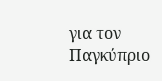για τον Παγκύπριο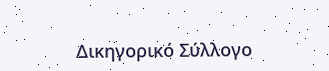Δικηγορικό Σύλλογο